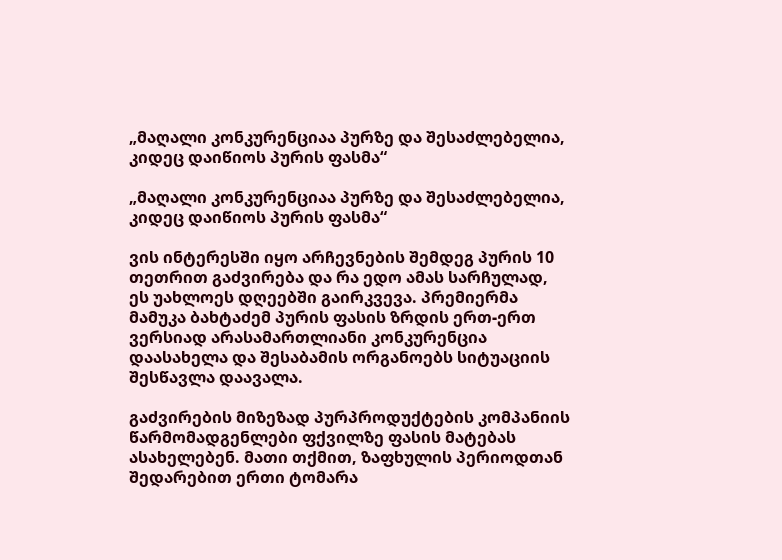„მაღალი კონკურენციაა პურზე და შესაძლებელია, კიდეც დაიწიოს პურის ფასმა“

„მაღალი კონკურენციაა პურზე და შესაძლებელია, კიდეც დაიწიოს პურის ფასმა“

ვის ინტერესში იყო არჩევნების შემდეგ პურის 10 თეთრით გაძვირება და რა ედო ამას სარჩულად, ეს უახლოეს დღეებში გაირკვევა. პრემიერმა მამუკა ბახტაძემ პურის ფასის ზრდის ერთ-ერთ ვერსიად არასამართლიანი კონკურენცია დაასახელა და შესაბამის ორგანოებს სიტუაციის შესწავლა დაავალა.

გაძვირების მიზეზად პურპროდუქტების კომპანიის წარმომადგენლები ფქვილზე ფასის მატებას ასახელებენ. მათი თქმით, ზაფხულის პერიოდთან შედარებით ერთი ტომარა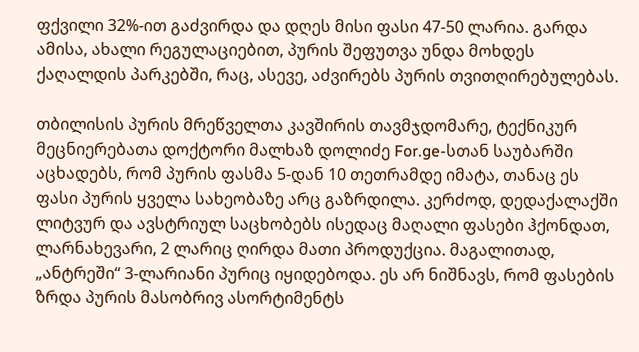ფქვილი 32%-ით გაძვირდა და დღეს მისი ფასი 47-50 ლარია. გარდა ამისა, ახალი რეგულაციებით, პურის შეფუთვა უნდა მოხდეს ქაღალდის პარკებში, რაც, ასევე, აძვირებს პურის თვითღირებულებას.

თბილისის პურის მრეწველთა კავშირის თავმჯდომარე, ტექნიკურ მეცნიერებათა დოქტორი მალხაზ დოლიძე For.ge-სთან საუბარში აცხადებს, რომ პურის ფასმა 5-დან 10 თეთრამდე იმატა, თანაც ეს ფასი პურის ყველა სახეობაზე არც გაზრდილა. კერძოდ, დედაქალაქში ლიტვურ და ავსტრიულ საცხობებს ისედაც მაღალი ფასები ჰქონდათ, ლარნახევარი, 2 ლარიც ღირდა მათი პროდუქცია. მაგალითად, „ანტრეში“ 3-ლარიანი პურიც იყიდებოდა. ეს არ ნიშნავს, რომ ფასების ზრდა პურის მასობრივ ასორტიმენტს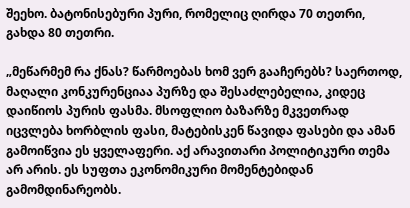შეეხო. ბატონისებური პური, რომელიც ღირდა 70 თეთრი, გახდა 80 თეთრი.

„მეწარმემ რა ქნას? წარმოებას ხომ ვერ გააჩერებს? საერთოდ, მაღალი კონკურენციაა პურზე და შესაძლებელია, კიდეც დაიწიოს პურის ფასმა. მსოფლიო ბაზარზე მკვეთრად იცვლება ხორბლის ფასი, მატებისკენ წავიდა ფასები და ამან გამოიწვია ეს ყველაფერი. აქ არავითარი პოლიტიკური თემა არ არის. ეს სუფთა ეკონომიკური მომენტებიდან გამომდინარეობს.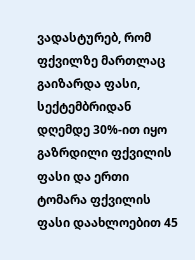ვადასტურებ, რომ ფქვილზე მართლაც გაიზარდა ფასი, სექტემბრიდან დღემდე 30%-ით იყო გაზრდილი ფქვილის ფასი და ერთი ტომარა ფქვილის ფასი დაახლოებით 45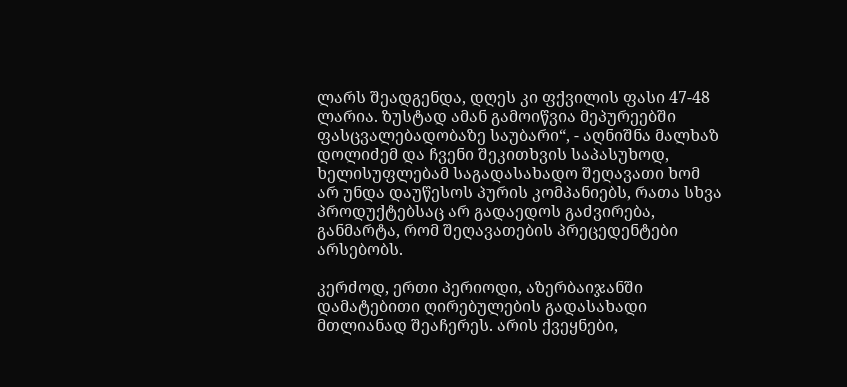ლარს შეადგენდა, დღეს კი ფქვილის ფასი 47-48 ლარია. ზუსტად ამან გამოიწვია მეპურეებში ფასცვალებადობაზე საუბარი“, - აღნიშნა მალხაზ დოლიძემ და ჩვენი შეკითხვის საპასუხოდ, ხელისუფლებამ საგადასახადო შეღავათი ხომ არ უნდა დაუწესოს პურის კომპანიებს, რათა სხვა პროდუქტებსაც არ გადაედოს გაძვირება, განმარტა, რომ შეღავათების პრეცედენტები არსებობს.

კერძოდ, ერთი პერიოდი, აზერბაიჯანში დამატებითი ღირებულების გადასახადი მთლიანად შეაჩერეს. არის ქვეყნები,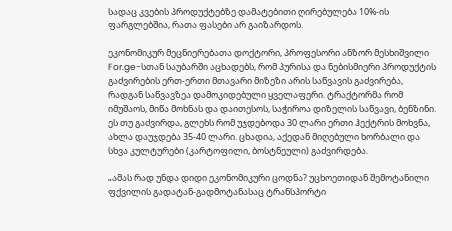სადაც კვების პროდუქტებზე დამატებითი ღირებულება 10%-ის ფარგლებშია, რათა ფასები არ გაიზარდოს.

ეკონომიკურ მეცნიერებათა დოქტორი, პროფესორი ანზორ მესხიშვილი For.ge-სთან საუბარში აცხადებს, რომ პურისა და ნებისმიერი პროდუქტის გაძვირების ერთ-ერთი მთავარი მიზეზი არის საწვავის გაძვირება, რადგან საწვავზეა დამოკიდებული ყველაფერი. ტრაქტორმა რომ იმუშაოს, მიწა მოხნას და დაითესოს, საჭიროა დიზელის საწვავი, ბენზინი. ეს თუ გაძვირდა, გლეხს რომ უჯდებოდა 30 ლარი ერთი ჰექტრის მოხვნა, ახლა დაუჯდება 35-40 ლარი. ცხადია, აქედან მიღებული ხორბალი და სხვა კულტურები (კარტოფილი, ბოსტნეული) გაძვირდება.

„ამას რად უნდა დიდი ეკონომიკური ცოდნა? უცხოეთიდან შემოტანილი ფქვილის გადატან-გადმოტანასაც ტრანსპორტი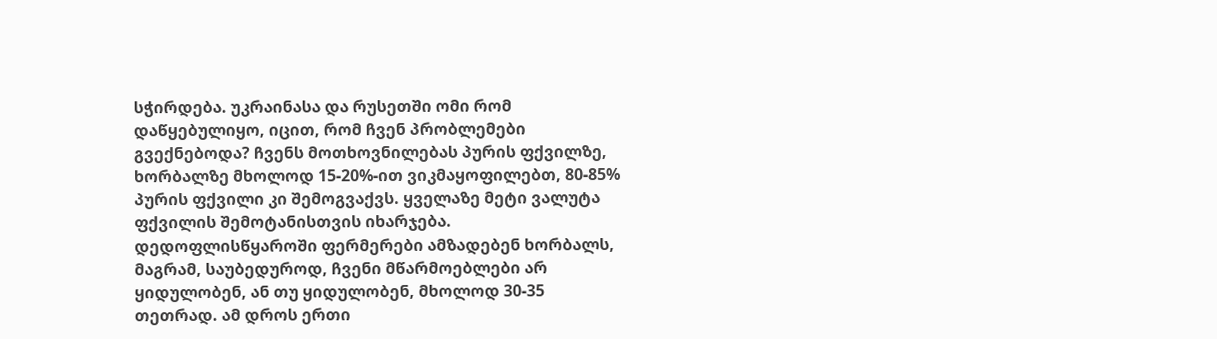სჭირდება. უკრაინასა და რუსეთში ომი რომ დაწყებულიყო, იცით, რომ ჩვენ პრობლემები გვექნებოდა? ჩვენს მოთხოვნილებას პურის ფქვილზე, ხორბალზე მხოლოდ 15-20%-ით ვიკმაყოფილებთ, 80-85% პურის ფქვილი კი შემოგვაქვს. ყველაზე მეტი ვალუტა ფქვილის შემოტანისთვის იხარჯება. დედოფლისწყაროში ფერმერები ამზადებენ ხორბალს, მაგრამ, საუბედუროდ, ჩვენი მწარმოებლები არ ყიდულობენ, ან თუ ყიდულობენ, მხოლოდ 30-35 თეთრად. ამ დროს ერთი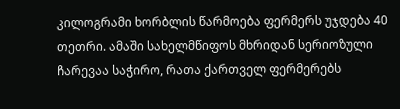კილოგრამი ხორბლის წარმოება ფერმერს უჯდება 40 თეთრი. ამაში სახელმწიფოს მხრიდან სერიოზული ჩარევაა საჭირო, რათა ქართველ ფერმერებს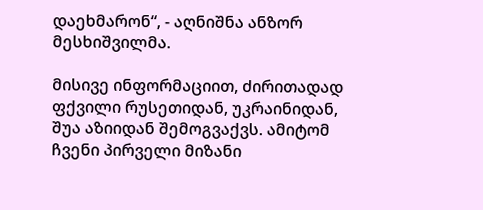დაეხმარონ“, - აღნიშნა ანზორ მესხიშვილმა.

მისივე ინფორმაციით, ძირითადად ფქვილი რუსეთიდან, უკრაინიდან, შუა აზიიდან შემოგვაქვს. ამიტომ ჩვენი პირველი მიზანი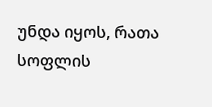უნდა იყოს, რათა სოფლის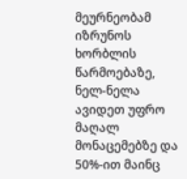მეურნეობამ იზრუნოს ხორბლის წარმოებაზე, ნელ-ნელა ავიდეთ უფრო მაღალ მონაცემებზე და 50%-ით მაინც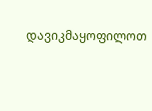დავიკმაყოფილოთ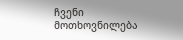ჩვენი მოთხოვნილება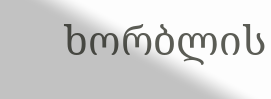ხორბლის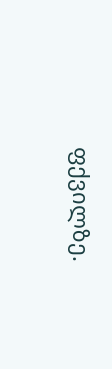ფქვილზე.